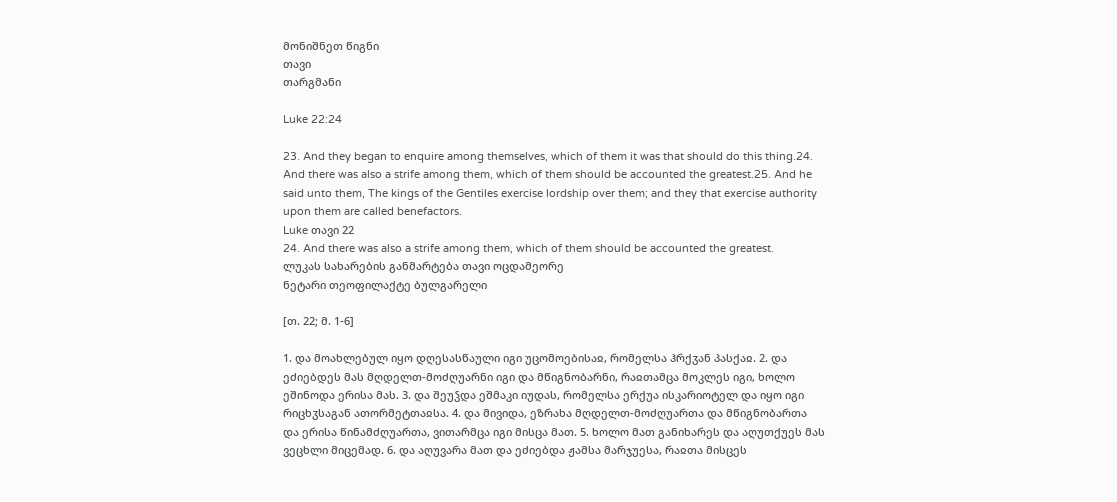მონიშნეთ წიგნი
თავი
თარგმანი

Luke 22:24

23. And they began to enquire among themselves, which of them it was that should do this thing.24. And there was also a strife among them, which of them should be accounted the greatest.25. And he said unto them, The kings of the Gentiles exercise lordship over them; and they that exercise authority upon them are called benefactors.
Luke თავი 22
24. And there was also a strife among them, which of them should be accounted the greatest.
ლუკას სახარების განმარტება თავი ოცდამეორე
ნეტარი თეოფილაქტე ბულგარელი

[თ. 22; მ. 1-6]

1. და მოახლებულ იყო დღესასწაული იგი უცომოებისაჲ, რომელსა ჰრქჳან პასქაჲ. 2. და ეძიებდეს მას მღდელთ-მოძღუარნი იგი და მწიგნობარნი, რაჲთამცა მოკლეს იგი, ხოლო ეშინოდა ერისა მას. 3. და შეუჴდა ეშმაკი იუდას, რომელსა ერქუა ისკარიოტელ და იყო იგი რიცხჳსაგან ათორმეტთაჲსა. 4. და მივიდა, ეზრახა მღდელთ-მოძღუართა და მწიგნობართა და ერისა წინამძღუართა, ვითარმცა იგი მისცა მათ. 5. ხოლო მათ განიხარეს და აღუთქუეს მას ვეცხლი მიცემად. 6. და აღუვარა მათ და ეძიებდა ჟამსა მარჯუესა, რაჲთა მისცეს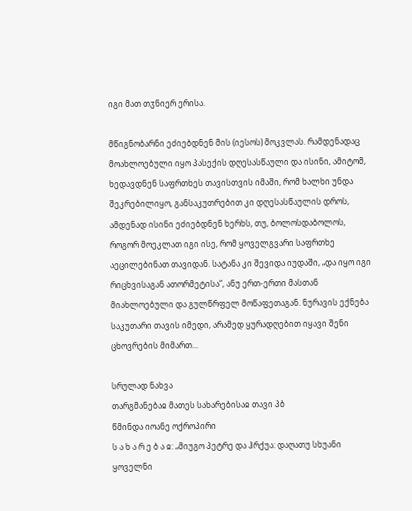იგი მათ თჳნიერ ერისა.

მწიგნობარნი ეძიებდნენ მის (იესოს) მოკვლას. რამდენადაც მოახლოებული იყო პასექის დღესასწაული და ისინი, ამიტომ, ხედავდნენ საფრთხეს თავისთვის იმაში, რომ ხალხი უნდა შეკრებილიყო, განსაკუთრებით კი დღესასწაულის დროს, ამდენად ისინი ეძიებდნენ ხერხს, თუ, ბოლოსდაბოლოს, როგორ მოეკლათ იგი ისე, რომ ყოველგვარი საფრთხე აეცილებინათ თავიდან. სატანა კი შევიდა იუდაში, „და იყო იგი რიცხვისაგან ათორმეტისა“, ანუ ერთ-ერთი მასთან მიახლოებული და გულწრფელ მოწაფეთაგან. ნურავის ექნება საკუთარი თავის იმედი, არამედ ყურადღებით იყავი შენი ცხოვრების მიმართ...

სრულად ნახვა
თარგმანებაჲ მათეს სახარებისაჲ თავი პბ
წმინდა იოანე ოქროპირი
ს ა ხ ა რ ე ბ ა ჲ: „მიუგო პეტრე და ჰრქუა: დაღათუ სხუანი ყოველნი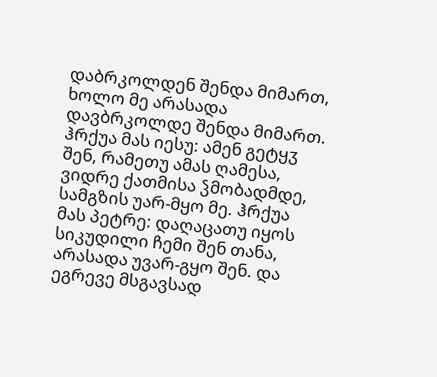დაბრკოლდენ შენდა მიმართ, ხოლო მე არასადა დავბრკოლდე შენდა მიმართ. ჰრქუა მას იესუ: ამენ გეტყჳ შენ, რამეთუ ამას ღამესა, ვიდრე ქათმისა ჴმობადმდე, სამგზის უარ-მყო მე. ჰრქუა მას პეტრე: დაღაცათუ იყოს სიკუდილი ჩემი შენ თანა, არასადა უვარ-გყო შენ. და ეგრევე მსგავსად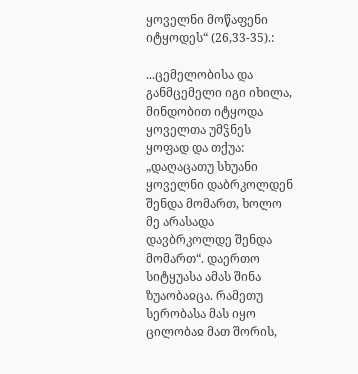ყოველნი მოწაფენი იტყოდეს“ (26,33-35).:

...ცემელობისა და განმცემელი იგი იხილა, მინდობით იტყოდა ყოველთა უმჴნეს ყოფად და თქუა: „დაღაცათუ სხუანი ყოველნი დაბრკოლდენ შენდა მომართ, ხოლო მე არასადა დავბრკოლდე შენდა მომართ“. დაერთო სიტყუასა ამას შინა ზუაობაჲცა. რამეთუ სერობასა მას იყო ცილობაჲ მათ შორის,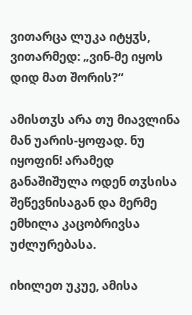ვითარცა ლუკა იტყჳს, ვითარმედ: „ვინ-მე იყოს დიდ მათ შორის?“

ამისთჳს არა თუ მიავლინა მან უარის-ყოფად. ნუ იყოფინ! არამედ განაშიშულა ოდენ თჳსისა შეწევნისაგან და მერმე ემხილა კაცობრივსა უძლურებასა.

იხილეთ უკუე, ამისა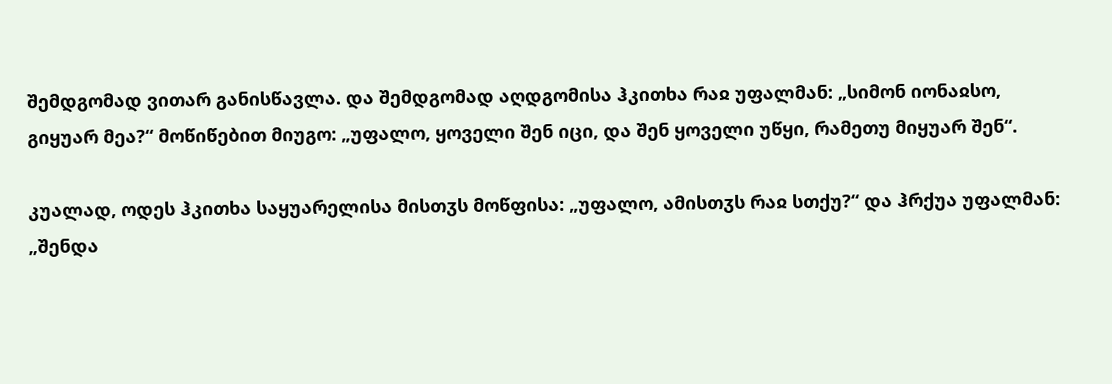შემდგომად ვითარ განისწავლა. და შემდგომად აღდგომისა ჰკითხა რაჲ უფალმან: „სიმონ იონაჲსო, გიყუარ მეა?“ მოწიწებით მიუგო: „უფალო, ყოველი შენ იცი, და შენ ყოველი უწყი, რამეთუ მიყუარ შენ“.

კუალად, ოდეს ჰკითხა საყუარელისა მისთჳს მოწფისა: „უფალო, ამისთჳს რაჲ სთქუ?“ და ჰრქუა უფალმან: „შენდა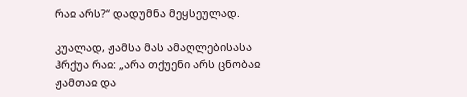რაჲ არს?“ დადუმნა მეყსეულად.

კუალად, ჟამსა მას ამაღლებისასა ჰრქუა რაჲ: „არა თქუენი არს ცნობაჲ ჟამთაჲ და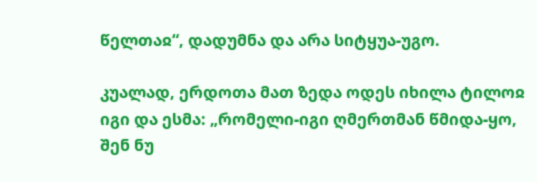წელთაჲ“, დადუმნა და არა სიტყუა-უგო.

კუალად, ერდოთა მათ ზედა ოდეს იხილა ტილოჲ იგი და ესმა: „რომელი-იგი ღმერთმან წმიდა-ყო, შენ ნუ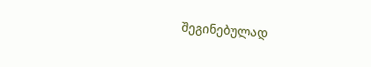შეგინებულად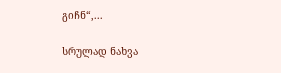გიჩნ“,...

სრულად ნახვა